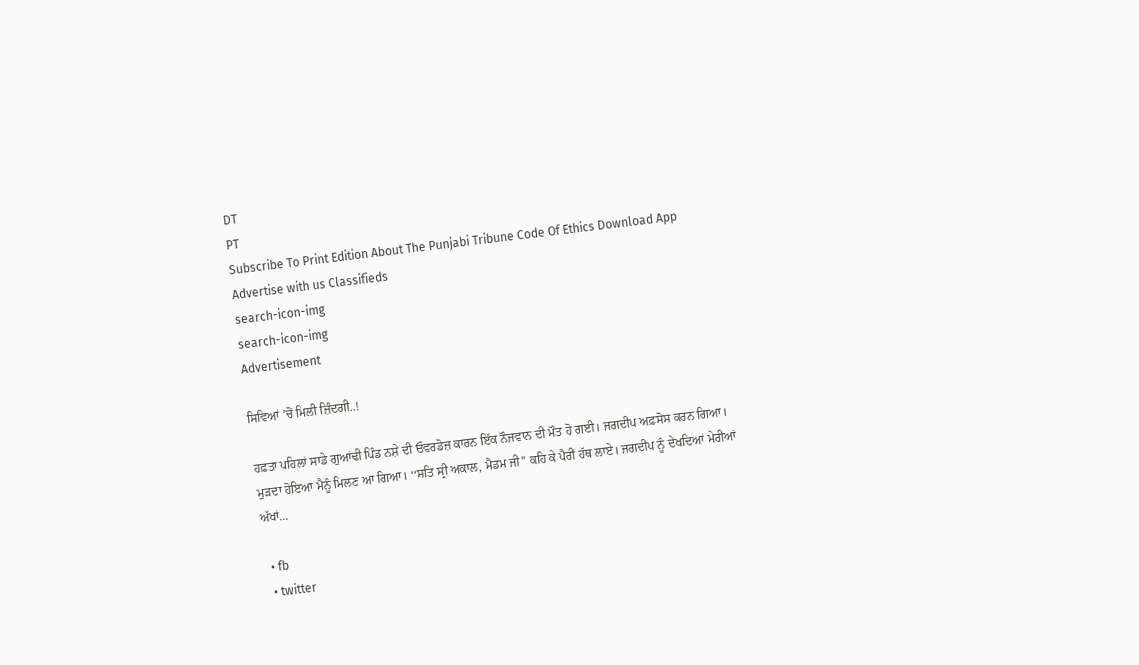DT
PT
Subscribe To Print Edition About The Punjabi Tribune Code Of Ethics Download App Advertise with us Classifieds
search-icon-img
search-icon-img
Advertisement

ਸਿਵਿਆਂ ’ਚੋਂ ਮਿਲੀ ਜ਼ਿੰਦਗੀ..!

ਹਫ਼ਤਾ ਪਹਿਲਾਂ ਸਾਡੇ ਗੁਆਂਢੀ ਪਿੰਡ ਨਸ਼ੇ ਦੀ ਓਵਰਡੋਜ਼ ਕਾਰਨ ਇੱਕ ਨੌਜਵਾਨ ਦੀ ਮੌਤ ਹੋ ਗਈ। ਜਗਦੀਪ ਅਫ਼ਸੋਸ ਕਰਨ ਗਿਆ। ਮੁੜਦਾ ਹੋਇਆ ਮੈਨੂੰ ਮਿਲਣ ਆ ਗਿਆ। ‘‘ਸਤਿ ਸ੍ਰੀ ਅਕਾਲ, ਮੈਡਮ ਜੀ’’ ਕਹਿ ਕੇ ਪੈਰੀਂ ਹੱਥ ਲਾਏ। ਜਗਦੀਪ ਨੂੰ ਦੇਖਦਿਆਂ ਮੇਰੀਆਂ ਅੱਖਾਂ...

  • fb
  • twitter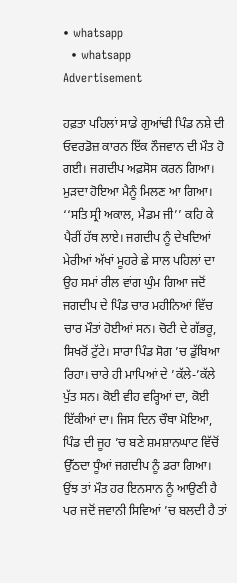• whatsapp
  • whatsapp
Advertisement

ਹਫ਼ਤਾ ਪਹਿਲਾਂ ਸਾਡੇ ਗੁਆਂਢੀ ਪਿੰਡ ਨਸ਼ੇ ਦੀ ਓਵਰਡੋਜ਼ ਕਾਰਨ ਇੱਕ ਨੌਜਵਾਨ ਦੀ ਮੌਤ ਹੋ ਗਈ। ਜਗਦੀਪ ਅਫ਼ਸੋਸ ਕਰਨ ਗਿਆ। ਮੁੜਦਾ ਹੋਇਆ ਮੈਨੂੰ ਮਿਲਣ ਆ ਗਿਆ। ‘‘ਸਤਿ ਸ੍ਰੀ ਅਕਾਲ, ਮੈਡਮ ਜੀ’’ ਕਹਿ ਕੇ ਪੈਰੀਂ ਹੱਥ ਲਾਏ। ਜਗਦੀਪ ਨੂੰ ਦੇਖਦਿਆਂ ਮੇਰੀਆਂ ਅੱਖਾਂ ਮੂਹਰੇ ਛੇ ਸਾਲ ਪਹਿਲਾਂ ਦਾ ਉਹ ਸਮਾਂ ਰੀਲ ਵਾਂਗ ਘੁੰਮ ਗਿਆ ਜਦੋਂ ਜਗਦੀਪ ਦੇ ਪਿੰਡ ਚਾਰ ਮਹੀਨਿਆਂ ਵਿੱਚ ਚਾਰ ਮੌਤਾਂ ਹੋਈਆਂ ਸਨ। ਚੋਟੀ ਦੇ ਗੱਭਰੂ, ਸਿਖਰੋਂ ਟੁੱਟੇ। ਸਾਰਾ ਪਿੰਡ ਸੋਗ ’ਚ ਡੁੱਬਿਆ ਰਿਹਾ। ਚਾਰੇ ਹੀ ਮਾਪਿਆਂ ਦੇ ’ਕੱਲੇ-’ਕੱਲੇ ਪੁੱਤ ਸਨ। ਕੋਈ ਵੀਹ ਵਰ੍ਹਿਆਂ ਦਾ, ਕੋਈ ਇੱਕੀਆਂ ਦਾ। ਜਿਸ ਦਿਨ ਚੌਥਾ ਮੋਇਆ, ਪਿੰਡ ਦੀ ਜੂਹ ’ਚ ਬਣੇ ਸ਼ਮਸ਼ਾਨਘਾਟ ਵਿੱਚੋਂ ਉੱਠਦਾ ਧੂੰਆਂ ਜਗਦੀਪ ਨੂੰ ਡਰਾ ਗਿਆ। ਉਂਝ ਤਾਂ ਮੌਤ ਹਰ ਇਨਸਾਨ ਨੂੰ ਆਉਣੀ ਹੈ ਪਰ ਜਦੋਂ ਜਵਾਨੀ ਸਿਵਿਆਂ ’ਚ ਬਲਦੀ ਹੈ ਤਾਂ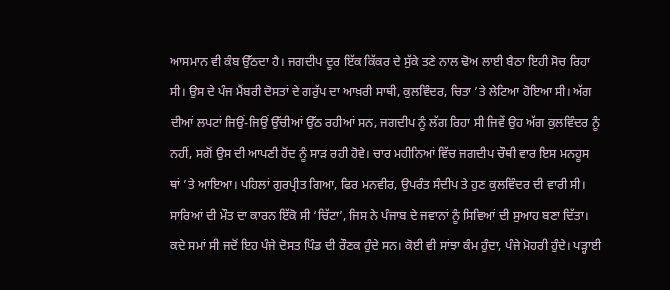ਆਸਮਾਨ ਵੀ ਕੰਬ ਉੱਠਦਾ ਹੈ। ਜਗਦੀਪ ਦੂਰ ਇੱਕ ਕਿੱਕਰ ਦੇ ਸੁੱਕੇ ਤਣੇ ਨਾਲ ਢੋਅ ਲਾਈ ਬੈਠਾ ਇਹੀ ਸੋਚ ਰਿਹਾ ਸੀ। ਉਸ ਦੇ ਪੰਜ ਮੈਂਬਰੀ ਦੋਸਤਾਂ ਦੇ ਗਰੁੱਪ ਦਾ ਆਖ਼ਰੀ ਸਾਥੀ, ਕੁਲਵਿੰਦਰ, ਚਿਤਾ ’ਤੇ ਲੇਟਿਆ ਹੋਇਆ ਸੀ। ਅੱਗ ਦੀਆਂ ਲਪਟਾਂ ਜਿਉਂ-ਜਿਉਂ ਉੱਚੀਆਂ ਉੱਠ ਰਹੀਆਂ ਸਨ, ਜਗਦੀਪ ਨੂੰ ਲੱਗ ਰਿਹਾ ਸੀ ਜਿਵੇਂ ਉਹ ਅੱਗ ਕੁਲਵਿੰਦਰ ਨੂੰ ਨਹੀਂ, ਸਗੋਂ ਉਸ ਦੀ ਆਪਣੀ ਹੋਂਦ ਨੂੰ ਸਾੜ ਰਹੀ ਹੋਵੇ। ਚਾਰ ਮਹੀਨਿਆਂ ਵਿੱਚ ਜਗਦੀਪ ਚੌਥੀ ਵਾਰ ਇਸ ਮਨਹੂਸ ਥਾਂ ’ਤੇ ਆਇਆ। ਪਹਿਲਾਂ ਗੁਰਪ੍ਰੀਤ ਗਿਆ, ਫਿਰ ਮਨਵੀਰ, ਉਪਰੰਤ ਸੰਦੀਪ ਤੇ ਹੁਣ ਕੁਲਵਿੰਦਰ ਦੀ ਵਾਰੀ ਸੀ। ਸਾਰਿਆਂ ਦੀ ਮੌਤ ਦਾ ਕਾਰਨ ਇੱਕੋ ਸੀ ‘ਚਿੱਟਾ’, ਜਿਸ ਨੇ ਪੰਜਾਬ ਦੇ ਜਵਾਨਾਂ ਨੂੰ ਸਿਵਿਆਂ ਦੀ ਸੁਆਹ ਬਣਾ ਦਿੱਤਾ। ਕਦੇ ਸਮਾਂ ਸੀ ਜਦੋਂ ਇਹ ਪੰਜੇ ਦੋਸਤ ਪਿੰਡ ਦੀ ਰੌਣਕ ਹੁੰਦੇ ਸਨ। ਕੋਈ ਵੀ ਸਾਂਝਾ ਕੰਮ ਹੁੰਦਾ, ਪੰਜੇ ਮੋਹਰੀ ਹੁੰਦੇ। ਪੜ੍ਹਾਈ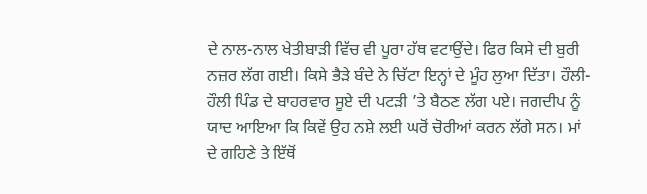ਦੇ ਨਾਲ-ਨਾਲ ਖੇਤੀਬਾੜੀ ਵਿੱਚ ਵੀ ਪੂਰਾ ਹੱਥ ਵਟਾਉਂਦੇ। ਫਿਰ ਕਿਸੇ ਦੀ ਬੁਰੀ ਨਜ਼ਰ ਲੱਗ ਗਈ। ਕਿਸੇ ਭੈੜੇ ਬੰਦੇ ਨੇ ਚਿੱਟਾ ਇਨ੍ਹਾਂ ਦੇ ਮੂੰਹ ਲੁਆ ਦਿੱਤਾ। ਹੌਲੀ-ਹੌਲੀ ਪਿੰਡ ਦੇ ਬਾਹਰਵਾਰ ਸੂਏ ਦੀ ਪਟੜੀ ’ਤੇ ਬੈਠਣ ਲੱਗ ਪਏ। ਜਗਦੀਪ ਨੂੰ ਯਾਦ ਆਇਆ ਕਿ ਕਿਵੇਂ ਉਹ ਨਸ਼ੇ ਲਈ ਘਰੋਂ ਚੋਰੀਆਂ ਕਰਨ ਲੱਗੇ ਸਨ। ਮਾਂ ਦੇ ਗਹਿਣੇ ਤੇ ਇੱਥੋਂ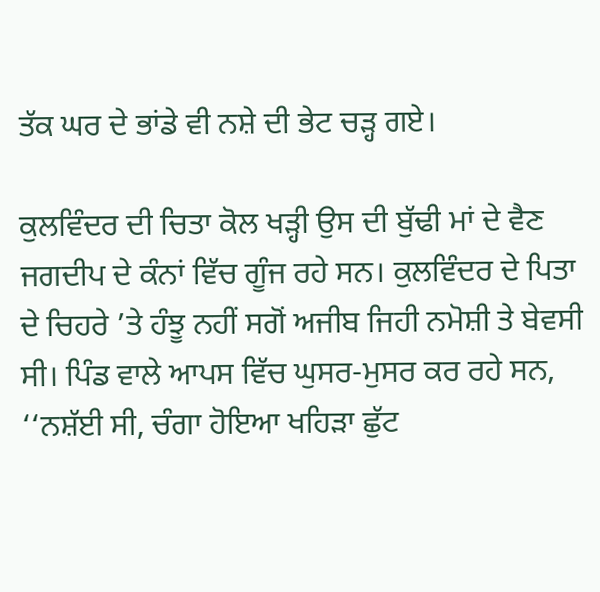ਤੱਕ ਘਰ ਦੇ ਭਾਂਡੇ ਵੀ ਨਸ਼ੇ ਦੀ ਭੇਟ ਚੜ੍ਹ ਗਏ।

ਕੁਲਵਿੰਦਰ ਦੀ ਚਿਤਾ ਕੋਲ ਖੜ੍ਹੀ ਉਸ ਦੀ ਬੁੱਢੀ ਮਾਂ ਦੇ ਵੈਣ ਜਗਦੀਪ ਦੇ ਕੰਨਾਂ ਵਿੱਚ ਗੂੰਜ ਰਹੇ ਸਨ। ਕੁਲਵਿੰਦਰ ਦੇ ਪਿਤਾ ਦੇ ਚਿਹਰੇ ’ਤੇ ਹੰਝੂ ਨਹੀਂ ਸਗੋਂ ਅਜੀਬ ਜਿਹੀ ਨਮੋਸ਼ੀ ਤੇ ਬੇਵਸੀ ਸੀ। ਪਿੰਡ ਵਾਲੇ ਆਪਸ ਵਿੱਚ ਘੁਸਰ-ਮੁਸਰ ਕਰ ਰਹੇ ਸਨ, ‘‘ਨਸ਼ੱਈ ਸੀ, ਚੰਗਾ ਹੋਇਆ ਖਹਿੜਾ ਛੁੱਟ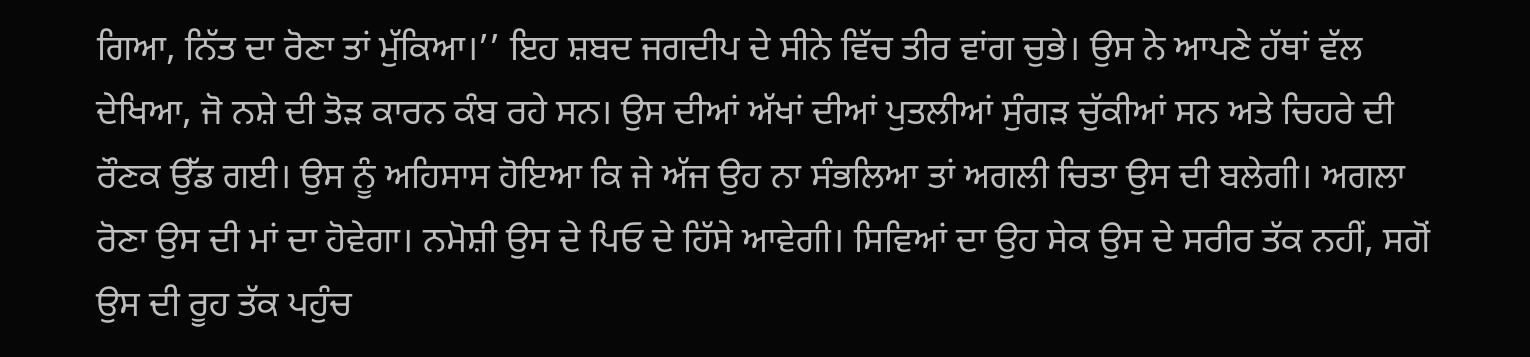ਗਿਆ, ਨਿੱਤ ਦਾ ਰੋਣਾ ਤਾਂ ਮੁੱਕਿਆ।’’ ਇਹ ਸ਼ਬਦ ਜਗਦੀਪ ਦੇ ਸੀਨੇ ਵਿੱਚ ਤੀਰ ਵਾਂਗ ਚੁਭੇ। ਉਸ ਨੇ ਆਪਣੇ ਹੱਥਾਂ ਵੱਲ ਦੇਖਿਆ, ਜੋ ਨਸ਼ੇ ਦੀ ਤੋੜ ਕਾਰਨ ਕੰਬ ਰਹੇ ਸਨ। ਉਸ ਦੀਆਂ ਅੱਖਾਂ ਦੀਆਂ ਪੁਤਲੀਆਂ ਸੁੰਗੜ ਚੁੱਕੀਆਂ ਸਨ ਅਤੇ ਚਿਹਰੇ ਦੀ ਰੌਣਕ ਉੱਡ ਗਈ। ਉਸ ਨੂੰ ਅਹਿਸਾਸ ਹੋਇਆ ਕਿ ਜੇ ਅੱਜ ਉਹ ਨਾ ਸੰਭਲਿਆ ਤਾਂ ਅਗਲੀ ਚਿਤਾ ਉਸ ਦੀ ਬਲੇਗੀ। ਅਗਲਾ ਰੋਣਾ ਉਸ ਦੀ ਮਾਂ ਦਾ ਹੋਵੇਗਾ। ਨਮੋਸ਼ੀ ਉਸ ਦੇ ਪਿਓ ਦੇ ਹਿੱਸੇ ਆਵੇਗੀ। ਸਿਵਿਆਂ ਦਾ ਉਹ ਸੇਕ ਉਸ ਦੇ ਸਰੀਰ ਤੱਕ ਨਹੀਂ, ਸਗੋਂ ਉਸ ਦੀ ਰੂਹ ਤੱਕ ਪਹੁੰਚ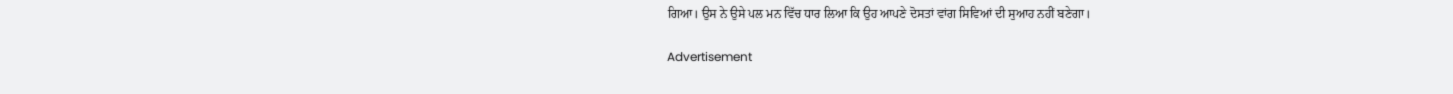ਗਿਆ। ਉਸ ਨੇ ਉਸੇ ਪਲ ਮਨ ਵਿੱਚ ਧਾਰ ਲਿਆ ਕਿ ਉਹ ਆਪਣੇ ਦੋਸਤਾਂ ਵਾਂਗ ਸਿਵਿਆਂ ਦੀ ਸੁਆਹ ਨਹੀਂ ਬਣੇਗਾ।

Advertisement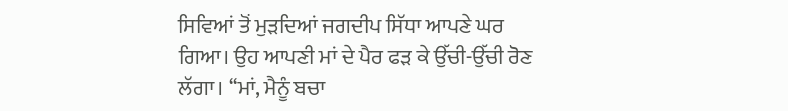ਸਿਵਿਆਂ ਤੋਂ ਮੁੜਦਿਆਂ ਜਗਦੀਪ ਸਿੱਧਾ ਆਪਣੇ ਘਰ ਗਿਆ। ਉਹ ਆਪਣੀ ਮਾਂ ਦੇ ਪੈਰ ਫੜ ਕੇ ਉੱਚੀ-ਉੱਚੀ ਰੋਣ ਲੱਗਾ। ‘‘ਮਾਂ, ਮੈਨੂੰ ਬਚਾ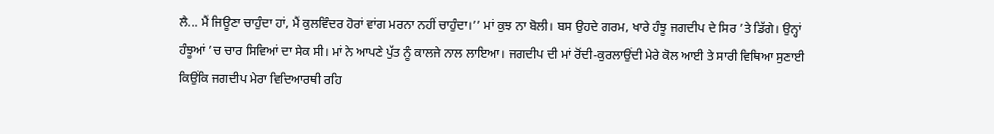ਲੈ... ਮੈਂ ਜਿਊਣਾ ਚਾਹੁੰਦਾ ਹਾਂ, ਮੈਂ ਕੁਲਵਿੰਦਰ ਹੋਰਾਂ ਵਾਂਗ ਮਰਨਾ ਨਹੀਂ ਚਾਹੁੰਦਾ।’’ ਮਾਂ ਕੁਝ ਨਾ ਬੋਲੀ। ਬਸ ਉਹਦੇ ਗਰਮ, ਖਾਰੇ ਹੰਝੂ ਜਗਦੀਪ ਦੇ ਸਿਰ ’ਤੇ ਡਿੱਗੇ। ਉਨ੍ਹਾਂ ਹੰਝੂਆਂ ’ਚ ਚਾਰ ਸਿਵਿਆਂ ਦਾ ਸੇਕ ਸੀ। ਮਾਂ ਨੇ ਆਪਣੇ ਪੁੱਤ ਨੂੰ ਕਾਲਜੇ ਨਾਲ ਲਾਇਆ। ਜਗਦੀਪ ਦੀ ਮਾਂ ਰੋਂਦੀ-ਕੁਰਲਾਉਂਦੀ ਮੇਰੇ ਕੋਲ ਆਈ ਤੇ ਸਾਰੀ ਵਿਥਿਆ ਸੁਣਾਈ ਕਿਉਂਕਿ ਜਗਦੀਪ ਮੇਰਾ ਵਿਦਿਆਰਥੀ ਰਹਿ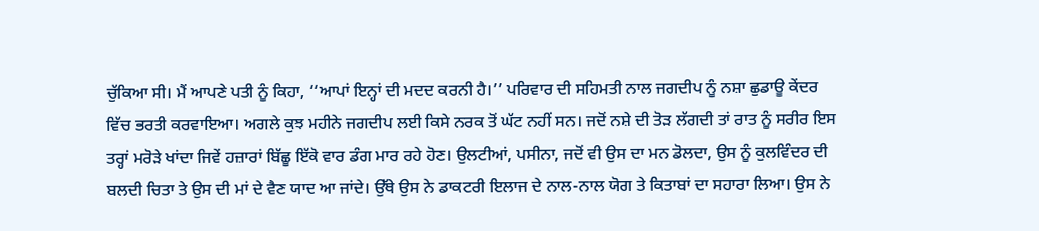ਚੁੱਕਿਆ ਸੀ। ਮੈਂ ਆਪਣੇ ਪਤੀ ਨੂੰ ਕਿਹਾ, ‘‘ਆਪਾਂ ਇਨ੍ਹਾਂ ਦੀ ਮਦਦ ਕਰਨੀ ਹੈ।’’ ਪਰਿਵਾਰ ਦੀ ਸਹਿਮਤੀ ਨਾਲ ਜਗਦੀਪ ਨੂੰ ਨਸ਼ਾ ਛੁਡਾਊ ਕੇਂਦਰ ਵਿੱਚ ਭਰਤੀ ਕਰਵਾਇਆ। ਅਗਲੇ ਕੁਝ ਮਹੀਨੇ ਜਗਦੀਪ ਲਈ ਕਿਸੇ ਨਰਕ ਤੋਂ ਘੱਟ ਨਹੀਂ ਸਨ। ਜਦੋਂ ਨਸ਼ੇ ਦੀ ਤੋੜ ਲੱਗਦੀ ਤਾਂ ਰਾਤ ਨੂੰ ਸਰੀਰ ਇਸ ਤਰ੍ਹਾਂ ਮਰੋੜੇ ਖਾਂਦਾ ਜਿਵੇਂ ਹਜ਼ਾਰਾਂ ਬਿੱਛੂ ਇੱਕੋ ਵਾਰ ਡੰਗ ਮਾਰ ਰਹੇ ਹੋਣ। ਉਲਟੀਆਂ, ਪਸੀਨਾ, ਜਦੋਂ ਵੀ ਉਸ ਦਾ ਮਨ ਡੋਲਦਾ, ਉਸ ਨੂੰ ਕੁਲਵਿੰਦਰ ਦੀ ਬਲਦੀ ਚਿਤਾ ਤੇ ਉਸ ਦੀ ਮਾਂ ਦੇ ਵੈਣ ਯਾਦ ਆ ਜਾਂਦੇ। ਉੱਥੇ ਉਸ ਨੇ ਡਾਕਟਰੀ ਇਲਾਜ ਦੇ ਨਾਲ-ਨਾਲ ਯੋਗ ਤੇ ਕਿਤਾਬਾਂ ਦਾ ਸਹਾਰਾ ਲਿਆ। ਉਸ ਨੇ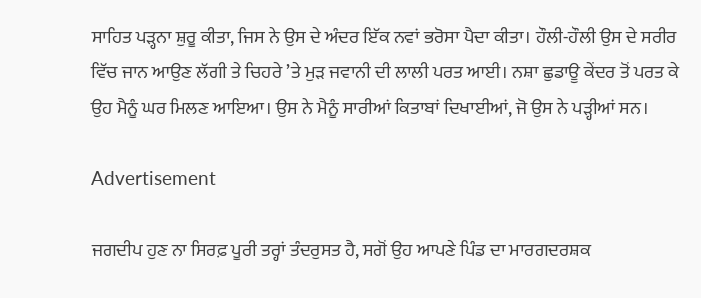ਸਾਹਿਤ ਪੜ੍ਹਨਾ ਸ਼ੁਰੂ ਕੀਤਾ, ਜਿਸ ਨੇ ਉਸ ਦੇ ਅੰਦਰ ਇੱਕ ਨਵਾਂ ਭਰੋਸਾ ਪੈਦਾ ਕੀਤਾ। ਹੌਲੀ-ਹੌਲੀ ਉਸ ਦੇ ਸਰੀਰ ਵਿੱਚ ਜਾਨ ਆਉਣ ਲੱਗੀ ਤੇ ਚਿਹਰੇ ’ਤੇ ਮੁੜ ਜਵਾਨੀ ਦੀ ਲਾਲੀ ਪਰਤ ਆਈ। ਨਸ਼ਾ ਛੁਡਾਊ ਕੇਂਦਰ ਤੋਂ ਪਰਤ ਕੇ ਉਹ ਮੈਨੂੰ ਘਰ ਮਿਲਣ ਆਇਆ। ਉਸ ਨੇ ਮੈਨੂੰ ਸਾਰੀਆਂ ਕਿਤਾਬਾਂ ਦਿਖਾਈਆਂ, ਜੋ ਉਸ ਨੇ ਪੜ੍ਹੀਆਂ ਸਨ।

Advertisement

ਜਗਦੀਪ ਹੁਣ ਨਾ ਸਿਰਫ਼ ਪੂਰੀ ਤਰ੍ਹਾਂ ਤੰਦਰੁਸਤ ਹੈ, ਸਗੋਂ ਉਹ ਆਪਣੇ ਪਿੰਡ ਦਾ ਮਾਰਗਦਰਸ਼ਕ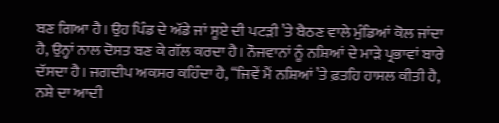ਬਣ ਗਿਆ ਹੈ। ਉਹ ਪਿੰਡ ਦੇ ਅੱਡੇ ਜਾਂ ਸੂਏ ਦੀ ਪਟੜੀ ’ਤੇ ਬੈਠਣ ਵਾਲੇ ਮੁੰਡਿਆਂ ਕੋਲ ਜਾਂਦਾ ਹੈ, ਉਨ੍ਹਾਂ ਨਾਲ ਦੋਸਤ ਬਣ ਕੇ ਗੱਲ ਕਰਦਾ ਹੈ। ਨੌਜਵਾਨਾਂ ਨੂੰ ਨਸ਼ਿਆਂ ਦੇ ਮਾੜੇ ਪ੍ਰਭਾਵਾਂ ਬਾਰੇ ਦੱਸਦਾ ਹੈ। ਜਗਦੀਪ ਅਕਸਰ ਕਹਿੰਦਾ ਹੈ, ‘‘ਜਿਵੇਂ ਮੈਂ ਨਸ਼ਿਆਂ ’ਤੇ ਫ਼ਤਹਿ ਹਾਸਲ ਕੀਤੀ ਹੈ, ਨਸ਼ੇ ਦਾ ਆਦੀ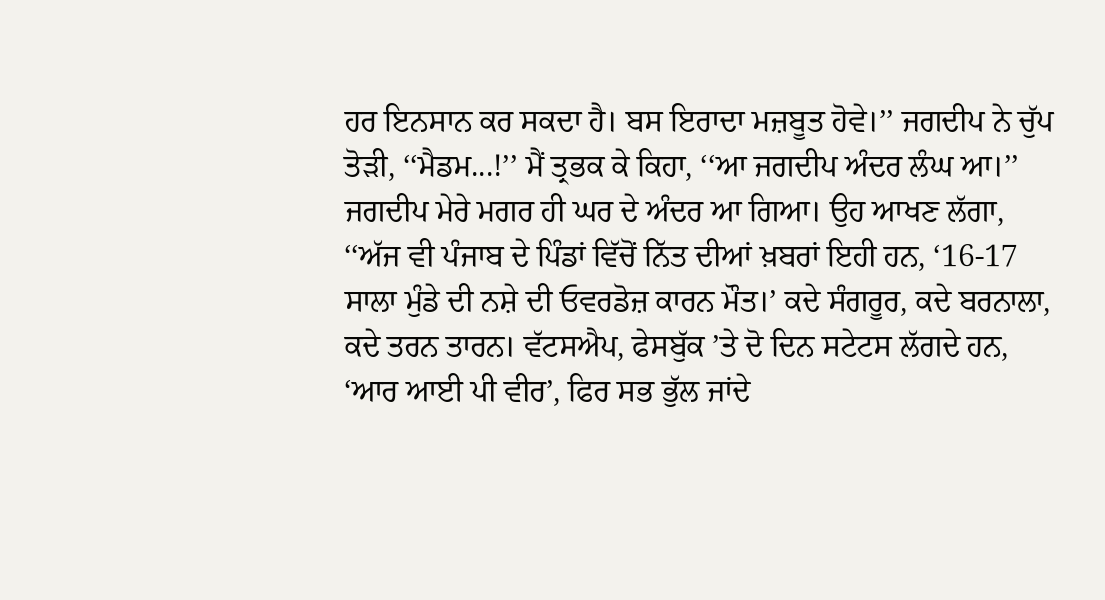ਹਰ ਇਨਸਾਨ ਕਰ ਸਕਦਾ ਹੈ। ਬਸ ਇਰਾਦਾ ਮਜ਼ਬੂਤ ਹੋਵੇ।’’ ਜਗਦੀਪ ਨੇ ਚੁੱਪ ਤੋੜੀ, ‘‘ਮੈਡਮ...!’’ ਮੈਂ ਤ੍ਰਭਕ ਕੇ ਕਿਹਾ, ‘‘ਆ ਜਗਦੀਪ ਅੰਦਰ ਲੰਘ ਆ।’’ ਜਗਦੀਪ ਮੇਰੇ ਮਗਰ ਹੀ ਘਰ ਦੇ ਅੰਦਰ ਆ ਗਿਆ। ਉਹ ਆਖਣ ਲੱਗਾ, ‘‘ਅੱਜ ਵੀ ਪੰਜਾਬ ਦੇ ਪਿੰਡਾਂ ਵਿੱਚੋਂ ਨਿੱਤ ਦੀਆਂ ਖ਼ਬਰਾਂ ਇਹੀ ਹਨ, ‘16-17 ਸਾਲਾ ਮੁੰਡੇ ਦੀ ਨਸ਼ੇ ਦੀ ਓਵਰਡੋਜ਼ ਕਾਰਨ ਮੌਤ।’ ਕਦੇ ਸੰਗਰੂਰ, ਕਦੇ ਬਰਨਾਲਾ, ਕਦੇ ਤਰਨ ਤਾਰਨ। ਵੱਟਸਐਪ, ਫੇਸਬੁੱਕ ’ਤੇ ਦੋ ਦਿਨ ਸਟੇਟਸ ਲੱਗਦੇ ਹਨ, ‘ਆਰ ਆਈ ਪੀ ਵੀਰ’, ਫਿਰ ਸਭ ਭੁੱਲ ਜਾਂਦੇ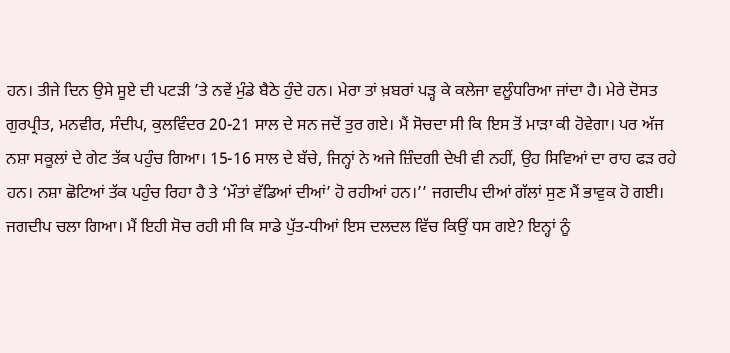ਹਨ। ਤੀਜੇ ਦਿਨ ਉਸੇ ਸੂਏ ਦੀ ਪਟੜੀ ’ਤੇ ਨਵੇਂ ਮੁੰਡੇ ਬੈਠੇ ਹੁੰਦੇ ਹਨ। ਮੇਰਾ ਤਾਂ ਖ਼ਬਰਾਂ ਪੜ੍ਹ ਕੇ ਕਲੇਜਾ ਵਲੂੰਧਰਿਆ ਜਾਂਦਾ ਹੈ। ਮੇਰੇ ਦੋਸਤ ਗੁਰਪ੍ਰੀਤ, ਮਨਵੀਰ, ਸੰਦੀਪ, ਕੁਲਵਿੰਦਰ 20-21 ਸਾਲ ਦੇ ਸਨ ਜਦੋਂ ਤੁਰ ਗਏ। ਮੈਂ ਸੋਚਦਾ ਸੀ ਕਿ ਇਸ ਤੋਂ ਮਾੜਾ ਕੀ ਹੋਵੇਗਾ। ਪਰ ਅੱਜ ਨਸ਼ਾ ਸਕੂਲਾਂ ਦੇ ਗੇਟ ਤੱਕ ਪਹੁੰਚ ਗਿਆ। 15-16 ਸਾਲ ਦੇ ਬੱਚੇ, ਜਿਨ੍ਹਾਂ ਨੇ ਅਜੇ ਜ਼ਿੰਦਗੀ ਦੇਖੀ ਵੀ ਨਹੀਂ, ਉਹ ਸਿਵਿਆਂ ਦਾ ਰਾਹ ਫੜ ਰਹੇ ਹਨ। ਨਸ਼ਾ ਛੋਟਿਆਂ ਤੱਕ ਪਹੁੰਚ ਰਿਹਾ ਹੈ ਤੇ ‘ਮੌਤਾਂ ਵੱਡਿਆਂ ਦੀਆਂ’ ਹੋ ਰਹੀਆਂ ਹਨ।’’ ਜਗਦੀਪ ਦੀਆਂ ਗੱਲਾਂ ਸੁਣ ਮੈਂ ਭਾਵੁਕ ਹੋ ਗਈ। ਜਗਦੀਪ ਚਲਾ ਗਿਆ। ਮੈਂ ਇਹੀ ਸੋਚ ਰਹੀ ਸੀ ਕਿ ਸਾਡੇ ਪੁੱਤ-ਧੀਆਂ ਇਸ ਦਲਦਲ ਵਿੱਚ ਕਿਉਂ ਧਸ ਗਏ? ਇਨ੍ਹਾਂ ਨੂੰ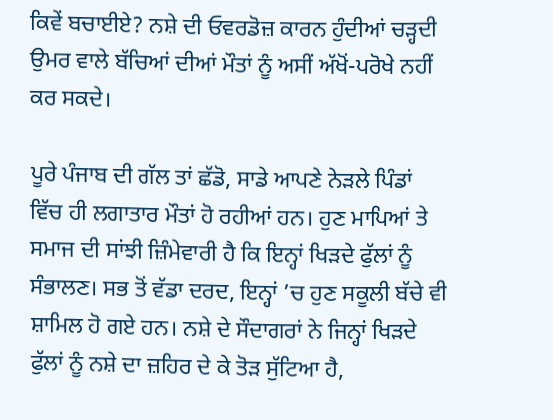ਕਿਵੇਂ ਬਚਾਈਏ? ਨਸ਼ੇ ਦੀ ਓਵਰਡੋਜ਼ ਕਾਰਨ ਹੁੰਦੀਆਂ ਚੜ੍ਹਦੀ ਉਮਰ ਵਾਲੇ ਬੱਚਿਆਂ ਦੀਆਂ ਮੌਤਾਂ ਨੂੰ ਅਸੀਂ ਅੱਖੋਂ-ਪਰੋਖੇ ਨਹੀਂ ਕਰ ਸਕਦੇ।

ਪੂਰੇ ਪੰਜਾਬ ਦੀ ਗੱਲ ਤਾਂ ਛੱਡੋ, ਸਾਡੇ ਆਪਣੇ ਨੇੜਲੇ ਪਿੰਡਾਂ ਵਿੱਚ ਹੀ ਲਗਾਤਾਰ ਮੌਤਾਂ ਹੋ ਰਹੀਆਂ ਹਨ। ਹੁਣ ਮਾਪਿਆਂ ਤੇ ਸਮਾਜ ਦੀ ਸਾਂਝੀ ਜ਼ਿੰਮੇਵਾਰੀ ਹੈ ਕਿ ਇਨ੍ਹਾਂ ਖਿੜਦੇ ਫੁੱਲਾਂ ਨੂੰ ਸੰਭਾਲਣ। ਸਭ ਤੋਂ ਵੱਡਾ ਦਰਦ, ਇਨ੍ਹਾਂ ’ਚ ਹੁਣ ਸਕੂਲੀ ਬੱਚੇ ਵੀ ਸ਼ਾਮਿਲ ਹੋ ਗਏ ਹਨ। ਨਸ਼ੇ ਦੇ ਸੌਦਾਗਰਾਂ ਨੇ ਜਿਨ੍ਹਾਂ ਖਿੜਦੇ ਫੁੱਲਾਂ ਨੂੰ ਨਸ਼ੇ ਦਾ ਜ਼ਹਿਰ ਦੇ ਕੇ ਤੋੜ ਸੁੱਟਿਆ ਹੈ,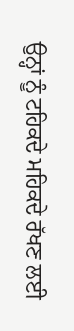ਉਨ੍ਹਾਂ ਨੂੰ ਟਹਿਕਦੇ ਮਹਿਕਦੇ ਰੱਖਣ ਲਈ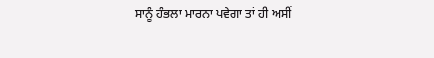ਸਾਨੂੰ ਹੰਭਲਾ ਮਾਰਨਾ ਪਵੇਗਾ ਤਾਂ ਹੀ ਅਸੀਂ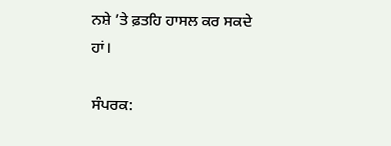ਨਸ਼ੇ ’ਤੇ ਫ਼ਤਹਿ ਹਾਸਲ ਕਰ ਸਕਦੇ ਹਾਂ।

ਸੰਪਰਕ: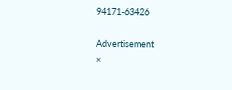94171-63426

Advertisement
×